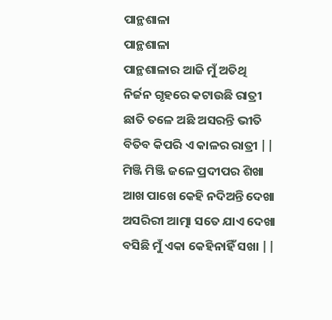ପାନ୍ଥଶାଳା
ପାନ୍ଥଶାଳା
ପାନ୍ଥଶାଳାର ଆଜି ମୁଁ ଅତିଥି
ନିର୍ଜନ ଗୃହରେ କଟାଉଛି ରାତ୍ରୀ
ଛାତି ତଳେ ଅଛି ଅସରନ୍ତି ଭୀତି
ବିତିବ କିପରି ଏ କାଳର ରାତ୍ରୀ ||
ମିଞ୍ଜି ମିଞ୍ଜି ଜଳେ ପ୍ରଦୀପର ଶିଖା
ଆଖ ପାଖେ କେହି ନଦିଅନ୍ତି ଦେଖା
ଅସରିରୀ ଆତ୍ମା ସତେ ଯାଏ ଦେଖା
ବସିଛି ମୁଁ ଏକା କେହିନାହିଁ ସଖା ||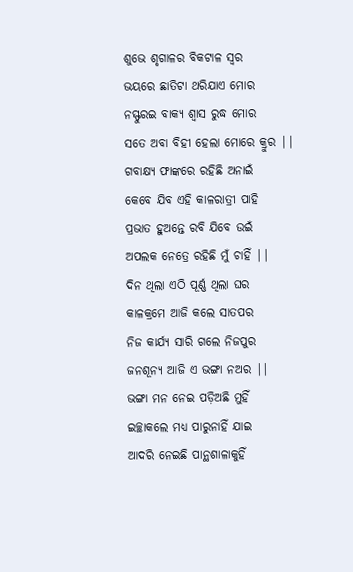ଶୁଭେ ଶୃଗାଳର ବିକଟାଳ ସ୍ୱର
ଭୟରେ ଛାତିଟା ଥରିଯାଏ ମୋର
ନସ୍ଫୁରଇ ବାକ୍ୟ ଶ୍ୱାସ ରୁଦ୍ଧ ମୋର
ସତେ ଅବା ବିହୀ ହେଲା ମୋରେ କ୍ରୁର ||
ଗବାକ୍ଷ୍ୟ ଫାଙ୍କରେ ରହିଛି ଅନାଇଁ
କେବେ ଯିବ ଏହି କାଳରାତ୍ରୀ ପାହି
ପ୍ରଭାତ ହୁଅନ୍ତେ ରବି ଯିବେ ଉଇଁ
ଅପଲକ ନେତ୍ରେ ରହିଛି ମୁଁ ଚାହିଁ ||
ଦିନ ଥିଲା ଏଠି ପୂର୍ଣ୍ଣ ଥିଲା ଘର
କାଳକ୍ରମେ ଆଜି କଲେ ସାତପର
ନିଜ କାର୍ଯ୍ୟ ସାରି ଗଲେ ନିଜପୁର
ଜନଶୂନ୍ୟ ଆଜି ଏ ଭଙ୍ଗା ନଅର ||
ଭଙ୍ଗା ମନ ନେଇ ପଡ଼ିଅଛି ମୁହିଁ
ଇଚ୍ଛାକଲେ ମଧ୍ୟ ପାରୁନାହିଁ ଯାଇ
ଆଦରି ନେଇଛି ପାନ୍ଥଶାଳାକୁହିଁ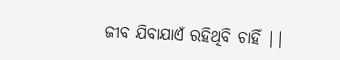ଜୀବ ଯିବାଯାଏଁ ରହିଥିବି ଚାହିଁ ||